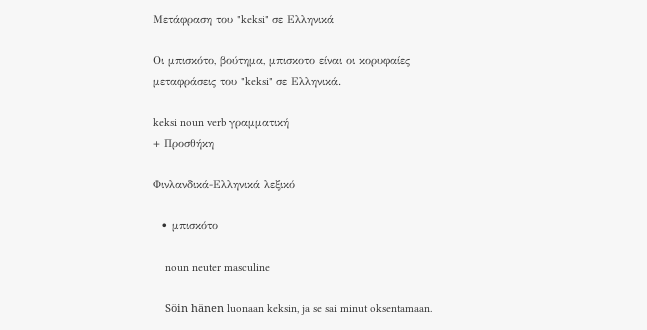Μετάφραση του "keksi" σε Ελληνικά

Οι μπισκότο, βούτημα, μπισκοτο είναι οι κορυφαίες μεταφράσεις του "keksi" σε Ελληνικά.

keksi noun verb γραμματική
+ Προσθήκη

Φινλανδικά-Ελληνικά λεξικό

  • μπισκότο

    noun neuter masculine

    Söin hänen luonaan keksin, ja se sai minut oksentamaan.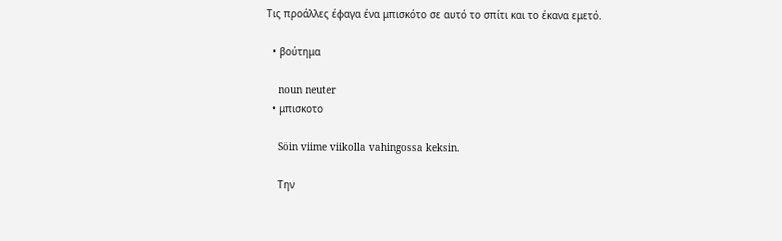Τις προάλλες έφαγα ένα μπισκότο σε αυτό το σπίτι και το έκανα εμετό.

  • βούτημα

    noun neuter
  • μπισκοτο

    Söin viime viikolla vahingossa keksin.

    Την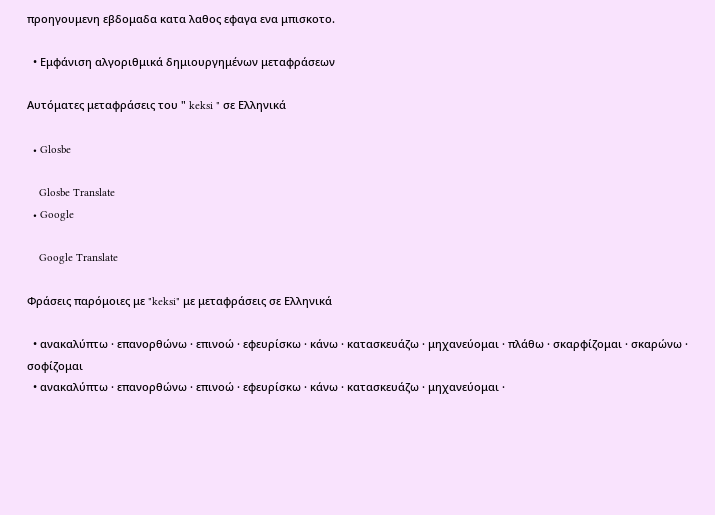προηγουμενη εβδομαδα κατα λαθος εφαγα ενα μπισκοτο.

  • Εμφάνιση αλγοριθμικά δημιουργημένων μεταφράσεων

Αυτόματες μεταφράσεις του " keksi " σε Ελληνικά

  • Glosbe

    Glosbe Translate
  • Google

    Google Translate

Φράσεις παρόμοιες με "keksi" με μεταφράσεις σε Ελληνικά

  • ανακαλύπτω · επανορθώνω · επινοώ · εφευρίσκω · κάνω · κατασκευάζω · μηχανεύομαι · πλάθω · σκαρφίζομαι · σκαρώνω · σοφίζομαι
  • ανακαλύπτω · επανορθώνω · επινοώ · εφευρίσκω · κάνω · κατασκευάζω · μηχανεύομαι ·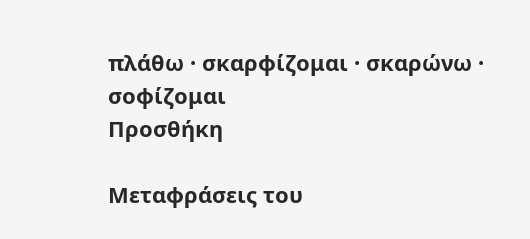πλάθω · σκαρφίζομαι · σκαρώνω · σοφίζομαι
Προσθήκη

Μεταφράσεις του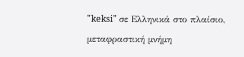"keksi" σε Ελληνικά στο πλαίσιο, μεταφραστική μνήμη